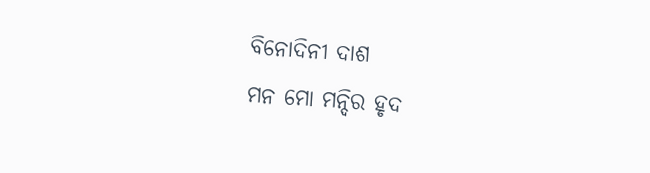ବିନୋଦିନୀ ଦାଶ
ମନ ମୋ ମନ୍ଦିର ହୃଦ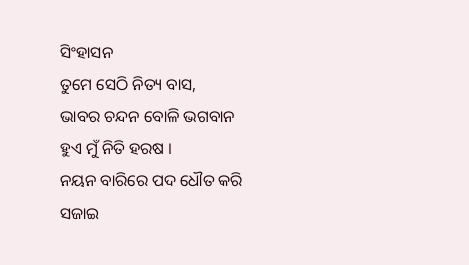ସିଂହାସନ
ତୁମେ ସେଠି ନିତ୍ୟ ବାସ,
ଭାବର ଚନ୍ଦନ ବୋଳି ଭଗବାନ
ହୁଏ ମୁଁ ନିତି ହରଷ ।
ନୟନ ବାରିରେ ପଦ ଧୌତ କରି
ସଜାଇ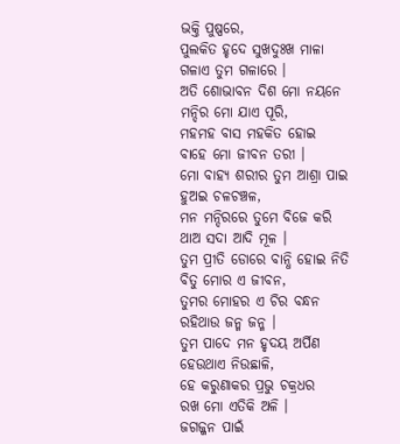ଭକ୍ତି ପୁଷ୍ପରେ,
ପୁଲକିତ ହୃଦେ ସୁଖଦୁଃଖ ମାଳା
ଗଳାଏ ତୁମ ଗଳାରେ ।
ଅତି ଶୋଭାବନ ଦିଶ ମୋ ନୟନେ
ମନ୍ଦିର ମୋ ଯାଏ ପୂରି,
ମହମହ ବାସ ମହକିତ ହୋଇ
ବାହେ ମୋ ଜୀବନ ତରୀ ।
ମୋ ବାହ୍ୟ ଶରୀର ତୁମ ଆଶ୍ରା ପାଇ
ହୁଅଇ ଚଳଚଞ୍ଚଳ,
ମନ ମନ୍ଦିରରେ ତୁମେ ବିଜେ କରି
ଥାଅ ସଦା ଆଦି ମୂଳ ।
ତୁମ ପ୍ରୀତି ଡୋରେ ବାନ୍ଧି ହୋଇ ନିତି
ବିତୁ ମୋର ଏ ଜୀବନ,
ତୁମର ମୋହର ଏ ଚିର ବନ୍ଧନ
ରହିଥାଉ ଜନ୍ମ ଜନ୍ମ ।
ତୁମ ପାଦେ ମନ ହୃଦୟ ଅର୍ପିଣ
ହେଉଥାଏ ନିଉଛାଳି,
ହେ କରୁଣାକର ପ୍ରଭୁ ଚକ୍ରଧର
ରଖ ମୋ ଏତିକି ଅଳି ।
ଜଗଜ୍ଜନ ପାଇଁ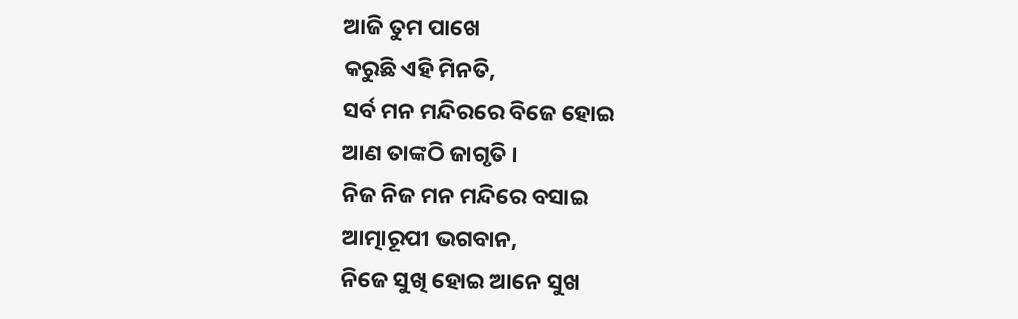ଆଜି ତୁମ ପାଖେ
କରୁଛି ଏହି ମିନତି,
ସର୍ବ ମନ ମନ୍ଦିରରେ ବିଜେ ହୋଇ
ଆଣ ତାଙ୍କଠି ଜାଗୃତି ।
ନିଜ ନିଜ ମନ ମନ୍ଦିରେ ବସାଇ
ଆତ୍ମାରୂପୀ ଭଗବାନ,
ନିଜେ ସୁଖି ହୋଇ ଆନେ ସୁଖ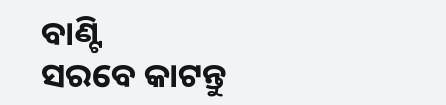ବାଣ୍ଟି
ସରବେ କାଟନ୍ତୁ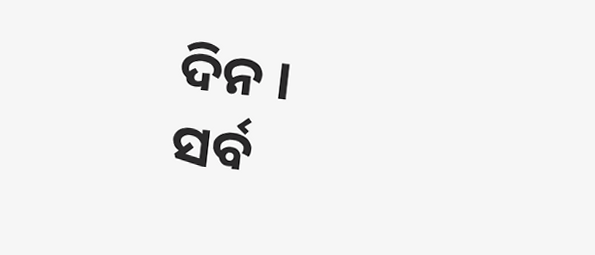ଦିନ ।
ସର୍ବ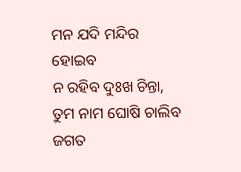ମନ ଯଦି ମନ୍ଦିର ହୋଇବ
ନ ରହିବ ଦୁଃଖ ଚିନ୍ତା,
ତୁମ ନାମ ଘୋଷି ଚାଲିବ ଜଗତ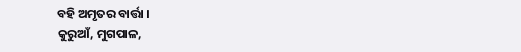ବହି ଅମୃତର ବାର୍ତ୍ତା ।
କୁରୁଆଁ, ମୁଗପାଳ,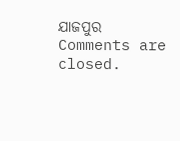ଯାଜପୁର
Comments are closed.